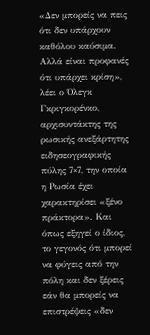«Δεν μπορείς να πεις ότι δεν υπάρχουν καθόλου καύσιμα. Αλλά είναι προφανές ότι υπάρχει κρίση», λέει ο Όλεγκ Γκριγκορένκο, αρχισυντάκτης της ρωσικής ανεξάρτητης ειδησεογραφικής πύλης 7×7, την οποία η Ρωσία έχει χαρακτηρίσει «ξένο πράκτορα». Και όπως εξηγεί ο ίδιος, το γεγονός ότι μπορεί να φύγεις από την πόλη και δεν ξέρεις εάν θα μπορείς να επιστρέψεις «δεν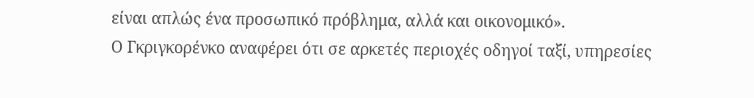είναι απλώς ένα προσωπικό πρόβλημα, αλλά και οικονομικό».
Ο Γκριγκορένκο αναφέρει ότι σε αρκετές περιοχές οδηγοί ταξί, υπηρεσίες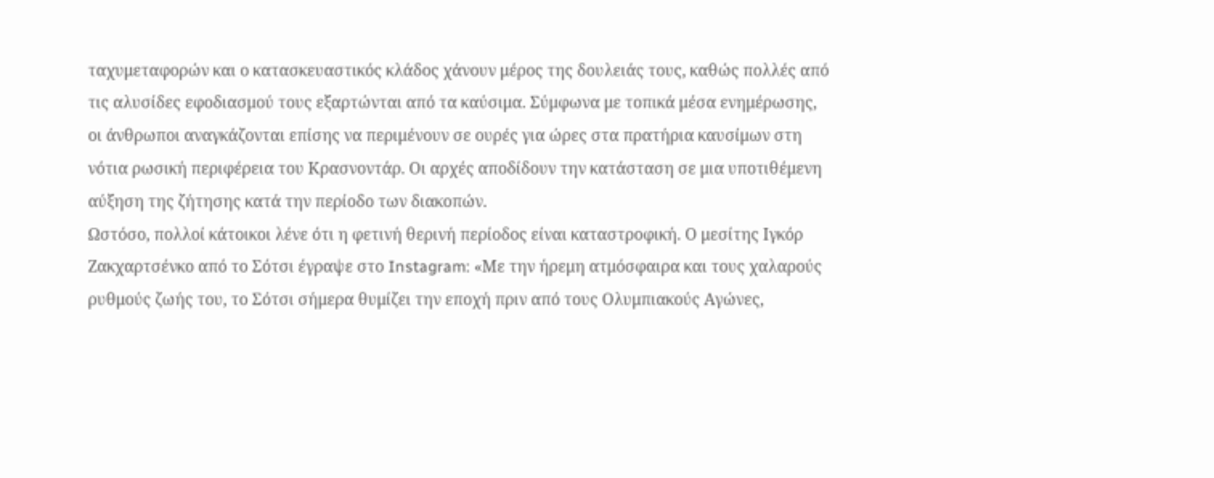ταχυμεταφορών και ο κατασκευαστικός κλάδος χάνουν μέρος της δουλειάς τους, καθώς πολλές από τις αλυσίδες εφοδιασμού τους εξαρτώνται από τα καύσιμα. Σύμφωνα με τοπικά μέσα ενημέρωσης, οι άνθρωποι αναγκάζονται επίσης να περιμένουν σε ουρές για ώρες στα πρατήρια καυσίμων στη νότια ρωσική περιφέρεια του Κρασνοντάρ. Οι αρχές αποδίδουν την κατάσταση σε μια υποτιθέμενη αύξηση της ζήτησης κατά την περίοδο των διακοπών.
Ωστόσο, πολλοί κάτοικοι λένε ότι η φετινή θερινή περίοδος είναι καταστροφική. Ο μεσίτης Ιγκόρ Ζακχαρτσένκο από το Σότσι έγραψε στο Instagram: «Με την ήρεμη ατμόσφαιρα και τους χαλαρούς ρυθμούς ζωής του, το Σότσι σήμερα θυμίζει την εποχή πριν από τους Ολυμπιακούς Αγώνες,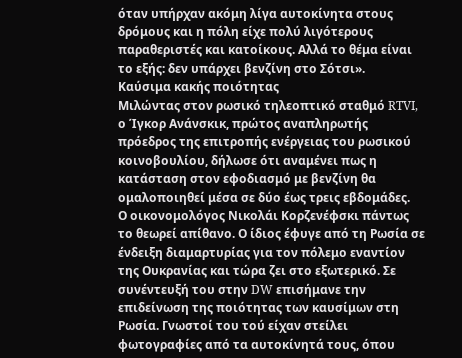όταν υπήρχαν ακόμη λίγα αυτοκίνητα στους δρόμους και η πόλη είχε πολύ λιγότερους παραθεριστές και κατοίκους. Αλλά το θέμα είναι το εξής: δεν υπάρχει βενζίνη στο Σότσι».
Καύσιμα κακής ποιότητας
Μιλώντας στον ρωσικό τηλεοπτικό σταθμό RTVI, ο Ίγκορ Ανάνσκικ, πρώτος αναπληρωτής πρόεδρος της επιτροπής ενέργειας του ρωσικού κοινοβουλίου, δήλωσε ότι αναμένει πως η κατάσταση στον εφοδιασμό με βενζίνη θα ομαλοποιηθεί μέσα σε δύο έως τρεις εβδομάδες.
Ο οικονομολόγος Νικολάι Κορζενέφσκι πάντως το θεωρεί απίθανο. Ο ίδιος έφυγε από τη Ρωσία σε ένδειξη διαμαρτυρίας για τον πόλεμο εναντίον της Ουκρανίας και τώρα ζει στο εξωτερικό. Σε συνέντευξή του στην DW επισήμανε την επιδείνωση της ποιότητας των καυσίμων στη Ρωσία. Γνωστοί του τού είχαν στείλει φωτογραφίες από τα αυτοκίνητά τους, όπου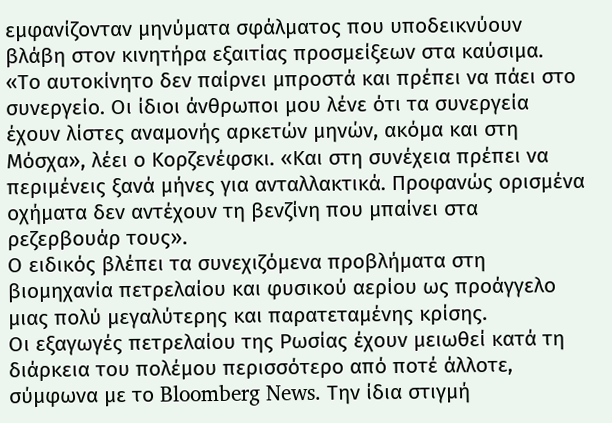εμφανίζονταν μηνύματα σφάλματος που υποδεικνύουν βλάβη στον κινητήρα εξαιτίας προσμείξεων στα καύσιμα.
«Το αυτοκίνητο δεν παίρνει μπροστά και πρέπει να πάει στο συνεργείο. Οι ίδιοι άνθρωποι μου λένε ότι τα συνεργεία έχουν λίστες αναμονής αρκετών μηνών, ακόμα και στη Μόσχα», λέει ο Κορζενέφσκι. «Και στη συνέχεια πρέπει να περιμένεις ξανά μήνες για ανταλλακτικά. Προφανώς ορισμένα οχήματα δεν αντέχουν τη βενζίνη που μπαίνει στα ρεζερβουάρ τους».
Ο ειδικός βλέπει τα συνεχιζόμενα προβλήματα στη βιομηχανία πετρελαίου και φυσικού αερίου ως προάγγελο μιας πολύ μεγαλύτερης και παρατεταμένης κρίσης.
Οι εξαγωγές πετρελαίου της Ρωσίας έχουν μειωθεί κατά τη διάρκεια του πολέμου περισσότερο από ποτέ άλλοτε, σύμφωνα με το Bloomberg News. Την ίδια στιγμή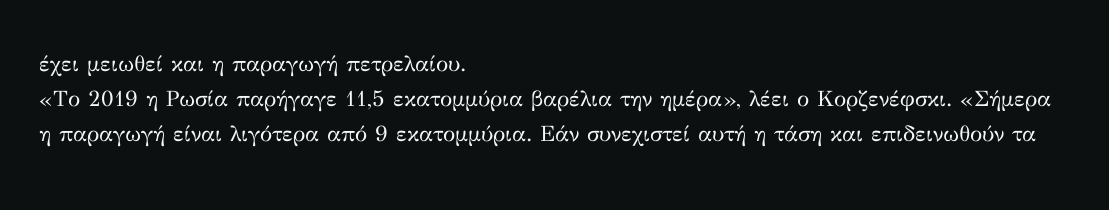έχει μειωθεί και η παραγωγή πετρελαίου.
«Το 2019 η Ρωσία παρήγαγε 11,5 εκατομμύρια βαρέλια την ημέρα», λέει ο Κορζενέφσκι. «Σήμερα η παραγωγή είναι λιγότερα από 9 εκατομμύρια. Εάν συνεχιστεί αυτή η τάση και επιδεινωθούν τα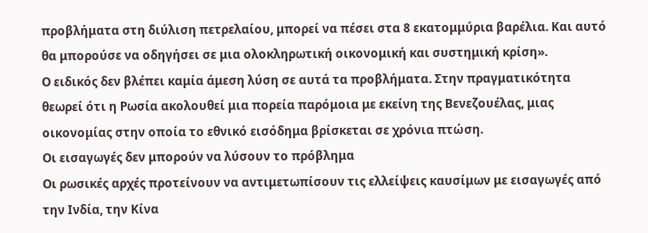προβλήματα στη διύλιση πετρελαίου, μπορεί να πέσει στα 8 εκατομμύρια βαρέλια. Και αυτό θα μπορούσε να οδηγήσει σε μια ολοκληρωτική οικονομική και συστημική κρίση».
Ο ειδικός δεν βλέπει καμία άμεση λύση σε αυτά τα προβλήματα. Στην πραγματικότητα θεωρεί ότι η Ρωσία ακολουθεί μια πορεία παρόμοια με εκείνη της Βενεζουέλας, μιας οικονομίας στην οποία το εθνικό εισόδημα βρίσκεται σε χρόνια πτώση.
Οι εισαγωγές δεν μπορούν να λύσουν το πρόβλημα
Οι ρωσικές αρχές προτείνουν να αντιμετωπίσουν τις ελλείψεις καυσίμων με εισαγωγές από την Ινδία, την Κίνα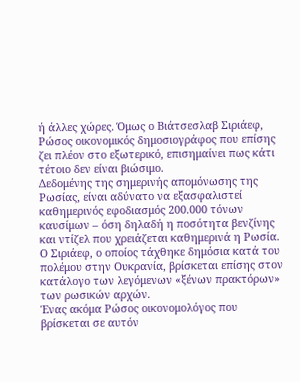ή άλλες χώρες. Όμως ο Βιάτσεσλαβ Σιριάεφ, Ρώσος οικονομικός δημοσιογράφος που επίσης ζει πλέον στο εξωτερικό, επισημαίνει πως κάτι τέτοιο δεν είναι βιώσιμο.
Δεδομένης της σημερινής απομόνωσης της Ρωσίας, είναι αδύνατο να εξασφαλιστεί καθημερινός εφοδιασμός 200.000 τόνων καυσίμων – όση δηλαδή η ποσότητα βενζίνης και ντίζελ που χρειάζεται καθημερινά η Ρωσία. Ο Σιριάεφ, ο οποίος τάχθηκε δημόσια κατά του πολέμου στην Ουκρανία, βρίσκεται επίσης στον κατάλογο των λεγόμενων «ξένων πρακτόρων» των ρωσικών αρχών.
Ένας ακόμα Ρώσος οικονομολόγος που βρίσκεται σε αυτόν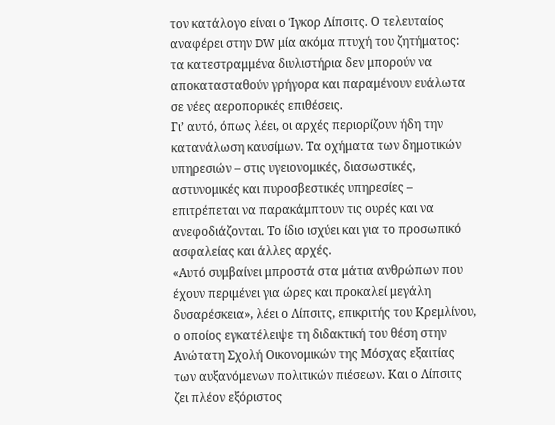τον κατάλογο είναι ο Ίγκορ Λίπσιτς. Ο τελευταίος αναφέρει στην DW μία ακόμα πτυχή του ζητήματος: τα κατεστραμμένα διυλιστήρια δεν μπορούν να αποκατασταθούν γρήγορα και παραμένουν ευάλωτα σε νέες αεροπορικές επιθέσεις.
Γι’ αυτό, όπως λέει, οι αρχές περιορίζουν ήδη την κατανάλωση καυσίμων. Τα οχήματα των δημοτικών υπηρεσιών – στις υγειονομικές, διασωστικές, αστυνομικές και πυροσβεστικές υπηρεσίες – επιτρέπεται να παρακάμπτουν τις ουρές και να ανεφοδιάζονται. Το ίδιο ισχύει και για το προσωπικό ασφαλείας και άλλες αρχές.
«Αυτό συμβαίνει μπροστά στα μάτια ανθρώπων που έχουν περιμένει για ώρες και προκαλεί μεγάλη δυσαρέσκεια», λέει ο Λίπσιτς, επικριτής του Κρεμλίνου, ο οποίος εγκατέλειψε τη διδακτική του θέση στην Ανώτατη Σχολή Οικονομικών της Μόσχας εξαιτίας των αυξανόμενων πολιτικών πιέσεων. Και ο Λίπσιτς ζει πλέον εξόριστος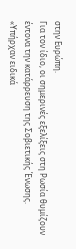στην Ευρώπη.
Για τον ίδιο, οι σημερινές εξελίξεις στη Ρωσία θυμίζουν έντονα την κατάρρευση της Σοβιετικής Ένωσης.
«Υπήρχαν ειδικά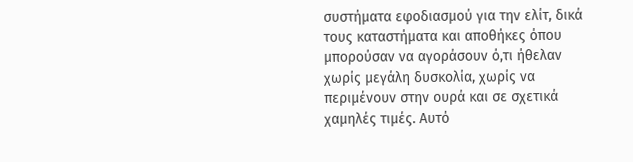συστήματα εφοδιασμού για την ελίτ, δικά τους καταστήματα και αποθήκες όπου μπορούσαν να αγοράσουν ό,τι ήθελαν χωρίς μεγάλη δυσκολία, χωρίς να περιμένουν στην ουρά και σε σχετικά χαμηλές τιμές. Αυτό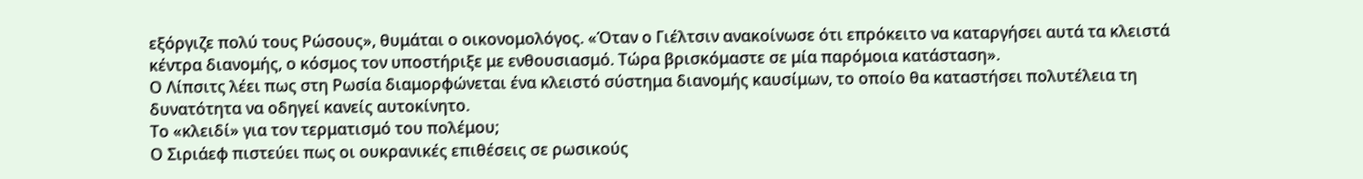εξόργιζε πολύ τους Ρώσους», θυμάται ο οικονομολόγος. «Όταν ο Γιέλτσιν ανακοίνωσε ότι επρόκειτο να καταργήσει αυτά τα κλειστά κέντρα διανομής, ο κόσμος τον υποστήριξε με ενθουσιασμό. Τώρα βρισκόμαστε σε μία παρόμοια κατάσταση».
Ο Λίπσιτς λέει πως στη Ρωσία διαμορφώνεται ένα κλειστό σύστημα διανομής καυσίμων, το οποίο θα καταστήσει πολυτέλεια τη δυνατότητα να οδηγεί κανείς αυτοκίνητο.
Το «κλειδί» για τον τερματισμό του πολέμου;
Ο Σιριάεφ πιστεύει πως οι ουκρανικές επιθέσεις σε ρωσικούς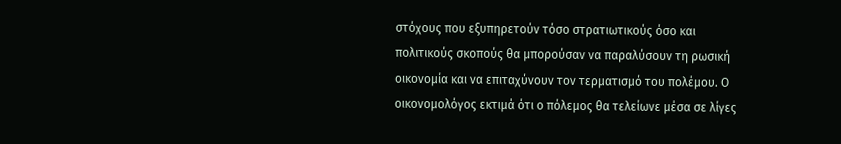στόχους που εξυπηρετούν τόσο στρατιωτικούς όσο και πολιτικούς σκοπούς θα μπορούσαν να παραλύσουν τη ρωσική οικονομία και να επιταχύνουν τον τερματισμό του πολέμου. Ο οικονομολόγος εκτιμά ότι ο πόλεμος θα τελείωνε μέσα σε λίγες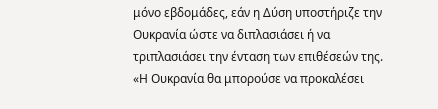μόνο εβδομάδες, εάν η Δύση υποστήριζε την Ουκρανία ώστε να διπλασιάσει ή να τριπλασιάσει την ένταση των επιθέσεών της.
«Η Ουκρανία θα μπορούσε να προκαλέσει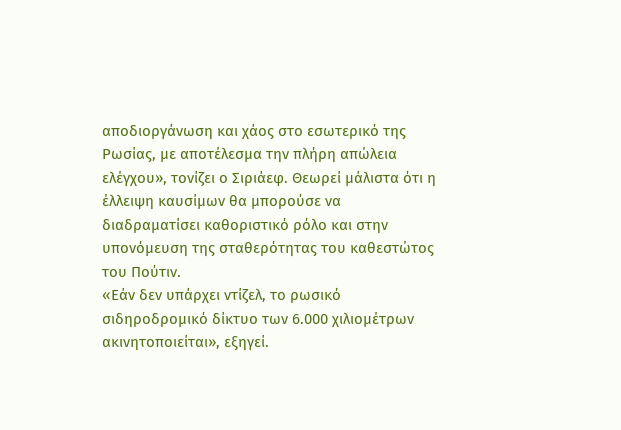αποδιοργάνωση και χάος στο εσωτερικό της Ρωσίας, με αποτέλεσμα την πλήρη απώλεια ελέγχου», τονίζει ο Σιριάεφ. Θεωρεί μάλιστα ότι η έλλειψη καυσίμων θα μπορούσε να διαδραματίσει καθοριστικό ρόλο και στην υπονόμευση της σταθερότητας του καθεστώτος του Πούτιν.
«Εάν δεν υπάρχει ντίζελ, το ρωσικό σιδηροδρομικό δίκτυο των 6.000 χιλιομέτρων ακινητοποιείται», εξηγεί.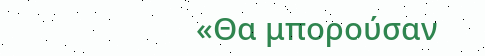«Θα μπορούσαν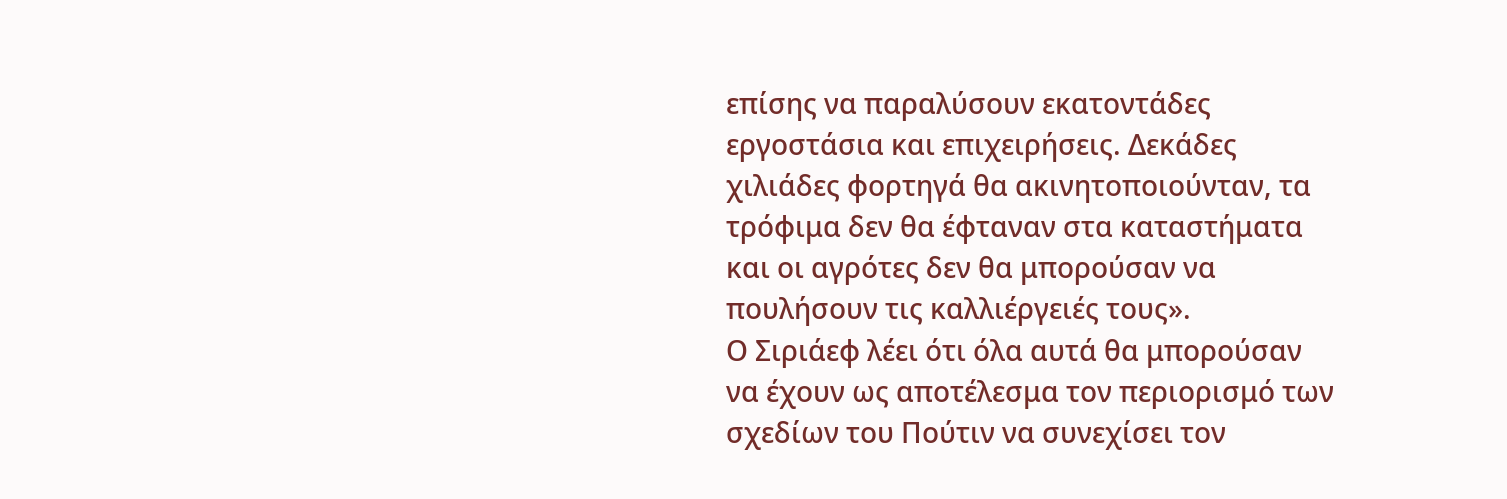επίσης να παραλύσουν εκατοντάδες εργοστάσια και επιχειρήσεις. Δεκάδες χιλιάδες φορτηγά θα ακινητοποιούνταν, τα τρόφιμα δεν θα έφταναν στα καταστήματα και οι αγρότες δεν θα μπορούσαν να πουλήσουν τις καλλιέργειές τους».
Ο Σιριάεφ λέει ότι όλα αυτά θα μπορούσαν να έχουν ως αποτέλεσμα τον περιορισμό των σχεδίων του Πούτιν να συνεχίσει τον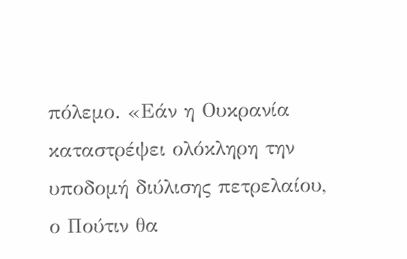πόλεμο. «Εάν η Ουκρανία καταστρέψει ολόκληρη την υποδομή διύλισης πετρελαίου, ο Πούτιν θα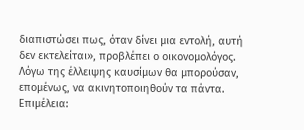διαπιστώσει πως, όταν δίνει μια εντολή, αυτή δεν εκτελείται», προβλέπει ο οικονομολόγος. Λόγω της έλλειψης καυσίμων θα μπορούσαν, επομένως, να ακινητοποιηθούν τα πάντα.
Επιμέλεια: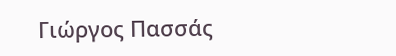Γιώργος Πασσάς